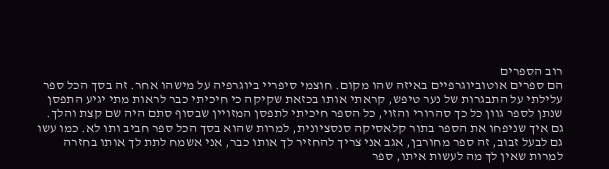רוב הספרים
הם ספרים אוטוביוגרפיים באיזה שהו מקום. חוצמי סיפריי ביוגרפיה על מישהו אחר. זה בסך הכל ספר עלילתי על התבגרות של נער טיפש, קראתי אותו בכזאת שקיקה כי חיכיתי כבר לראות מתי יגיע התפסן שנתן לספר גוון כל כך סהרורי והזוי, כל הספר חיכיתי לתפסן המזויין שבסוף סתם היה שם קצת והלך. גם איך שניפחו את הספר בתור קלאסיקה סנסציונית, למרות שהוא בסך הכל ספר חביב ותו לא. כמו עשו גם לבעל זבוב, זה ספר מחורבן, אגב אני צריך להחזיר לך אותו כבר, אני אשמח לתת לך אותו בחזרה למרות שאין לך מה לעשות איתו, ספר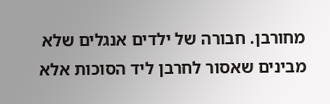מחורבן. חבורה של ילדים אנגלים שלא מבינים שאסור לחרבן ליד הסוכות אלא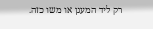רק ליד המעגן או משו כזה.